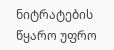ნიტრატების წყარო უფრო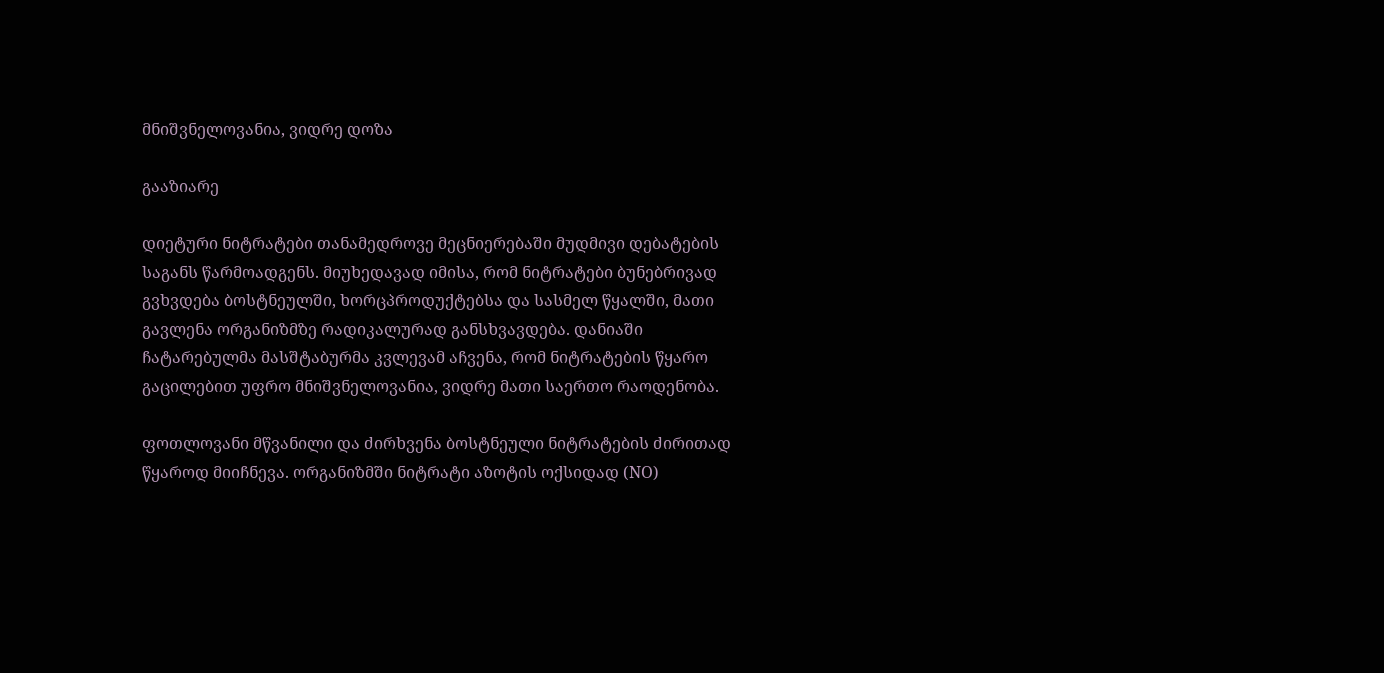მნიშვნელოვანია, ვიდრე დოზა

გააზიარე

დიეტური ნიტრატები თანამედროვე მეცნიერებაში მუდმივი დებატების საგანს წარმოადგენს. მიუხედავად იმისა, რომ ნიტრატები ბუნებრივად გვხვდება ბოსტნეულში, ხორცპროდუქტებსა და სასმელ წყალში, მათი გავლენა ორგანიზმზე რადიკალურად განსხვავდება. დანიაში ჩატარებულმა მასშტაბურმა კვლევამ აჩვენა, რომ ნიტრატების წყარო გაცილებით უფრო მნიშვნელოვანია, ვიდრე მათი საერთო რაოდენობა.

ფოთლოვანი მწვანილი და ძირხვენა ბოსტნეული ნიტრატების ძირითად წყაროდ მიიჩნევა. ორგანიზმში ნიტრატი აზოტის ოქსიდად (NO)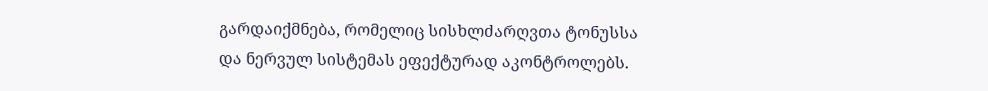გარდაიქმნება, რომელიც სისხლძარღვთა ტონუსსა და ნერვულ სისტემას ეფექტურად აკონტროლებს.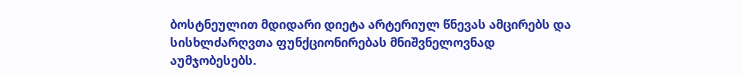ბოსტნეულით მდიდარი დიეტა არტერიულ წნევას ამცირებს და სისხლძარღვთა ფუნქციონირებას მნიშვნელოვნად აუმჯობესებს.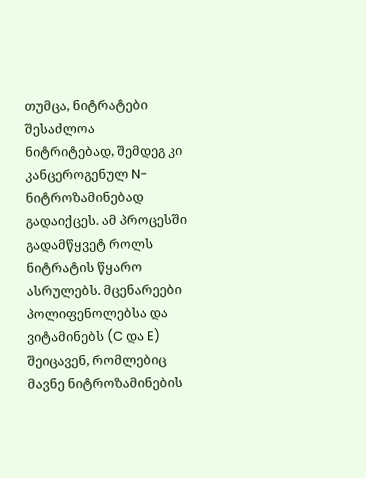თუმცა, ნიტრატები შესაძლოა ნიტრიტებად, შემდეგ კი კანცეროგენულ N-ნიტროზამინებად გადაიქცეს. ამ პროცესში გადამწყვეტ როლს ნიტრატის წყარო ასრულებს. მცენარეები პოლიფენოლებსა და ვიტამინებს (C და E) შეიცავენ, რომლებიც მავნე ნიტროზამინების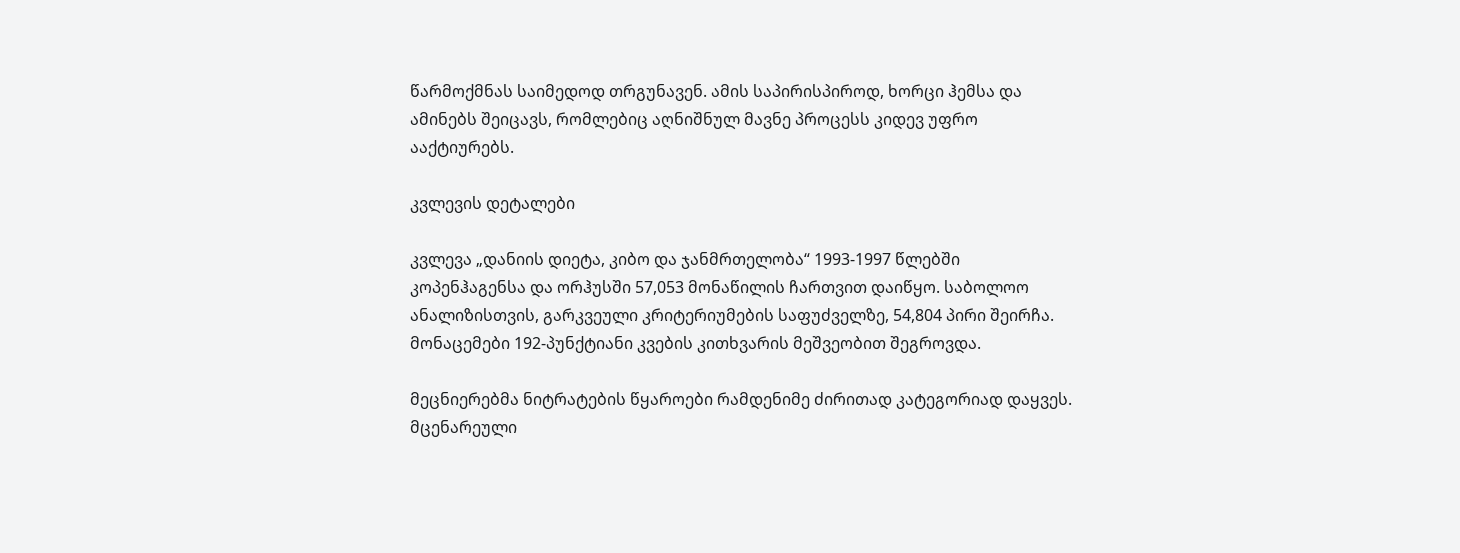წარმოქმნას საიმედოდ თრგუნავენ. ამის საპირისპიროდ, ხორცი ჰემსა და ამინებს შეიცავს, რომლებიც აღნიშნულ მავნე პროცესს კიდევ უფრო ააქტიურებს.

კვლევის დეტალები

კვლევა „დანიის დიეტა, კიბო და ჯანმრთელობა“ 1993-1997 წლებში კოპენჰაგენსა და ორჰუსში 57,053 მონაწილის ჩართვით დაიწყო. საბოლოო ანალიზისთვის, გარკვეული კრიტერიუმების საფუძველზე, 54,804 პირი შეირჩა. მონაცემები 192-პუნქტიანი კვების კითხვარის მეშვეობით შეგროვდა.

მეცნიერებმა ნიტრატების წყაროები რამდენიმე ძირითად კატეგორიად დაყვეს. მცენარეული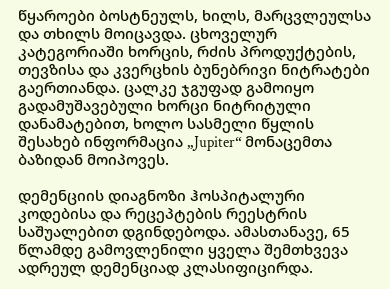წყაროები ბოსტნეულს, ხილს, მარცვლეულსა და თხილს მოიცავდა. ცხოველურ კატეგორიაში ხორცის, რძის პროდუქტების, თევზისა და კვერცხის ბუნებრივი ნიტრატები გაერთიანდა. ცალკე ჯგუფად გამოიყო გადამუშავებული ხორცი ნიტრიტული დანამატებით, ხოლო სასმელი წყლის შესახებ ინფორმაცია „Jupiter“ მონაცემთა ბაზიდან მოიპოვეს.

დემენციის დიაგნოზი ჰოსპიტალური კოდებისა და რეცეპტების რეესტრის საშუალებით დგინდებოდა. ამასთანავე, 65 წლამდე გამოვლენილი ყველა შემთხვევა ადრეულ დემენციად კლასიფიცირდა.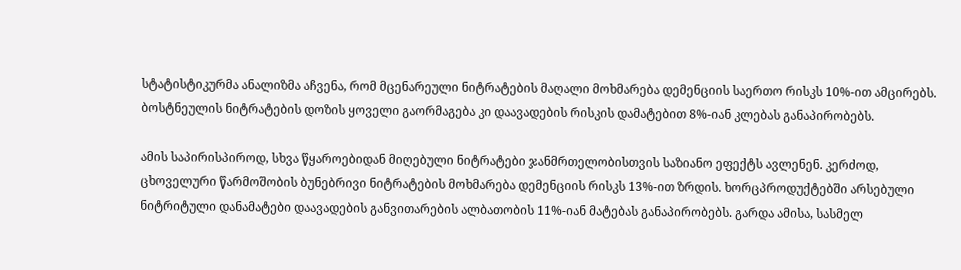სტატისტიკურმა ანალიზმა აჩვენა, რომ მცენარეული ნიტრატების მაღალი მოხმარება დემენციის საერთო რისკს 10%-ით ამცირებს. ბოსტნეულის ნიტრატების დოზის ყოველი გაორმაგება კი დაავადების რისკის დამატებით 8%-იან კლებას განაპირობებს.

ამის საპირისპიროდ, სხვა წყაროებიდან მიღებული ნიტრატები ჯანმრთელობისთვის საზიანო ეფექტს ავლენენ. კერძოდ, ცხოველური წარმოშობის ბუნებრივი ნიტრატების მოხმარება დემენციის რისკს 13%-ით ზრდის. ხორცპროდუქტებში არსებული ნიტრიტული დანამატები დაავადების განვითარების ალბათობის 11%-იან მატებას განაპირობებს. გარდა ამისა, სასმელ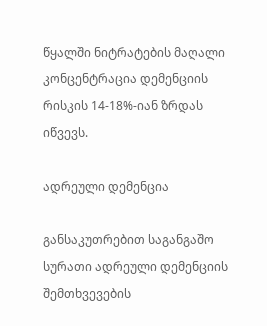წყალში ნიტრატების მაღალი კონცენტრაცია დემენციის რისკის 14-18%-იან ზრდას იწვევს.

ადრეული დემენცია

განსაკუთრებით საგანგაშო სურათი ადრეული დემენციის შემთხვევების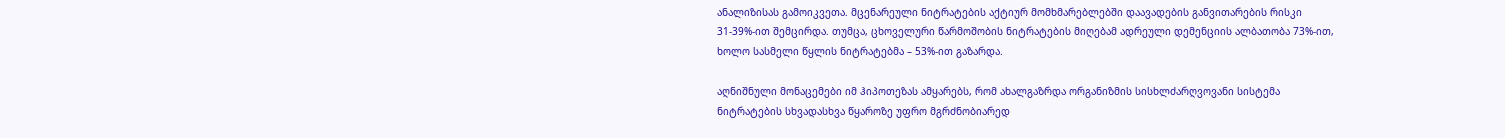ანალიზისას გამოიკვეთა. მცენარეული ნიტრატების აქტიურ მომხმარებლებში დაავადების განვითარების რისკი 31-39%-ით შემცირდა. თუმცა, ცხოველური წარმოშობის ნიტრატების მიღებამ ადრეული დემენციის ალბათობა 73%-ით, ხოლო სასმელი წყლის ნიტრატებმა – 53%-ით გაზარდა.

აღნიშნული მონაცემები იმ ჰიპოთეზას ამყარებს, რომ ახალგაზრდა ორგანიზმის სისხლძარღვოვანი სისტემა ნიტრატების სხვადასხვა წყაროზე უფრო მგრძნობიარედ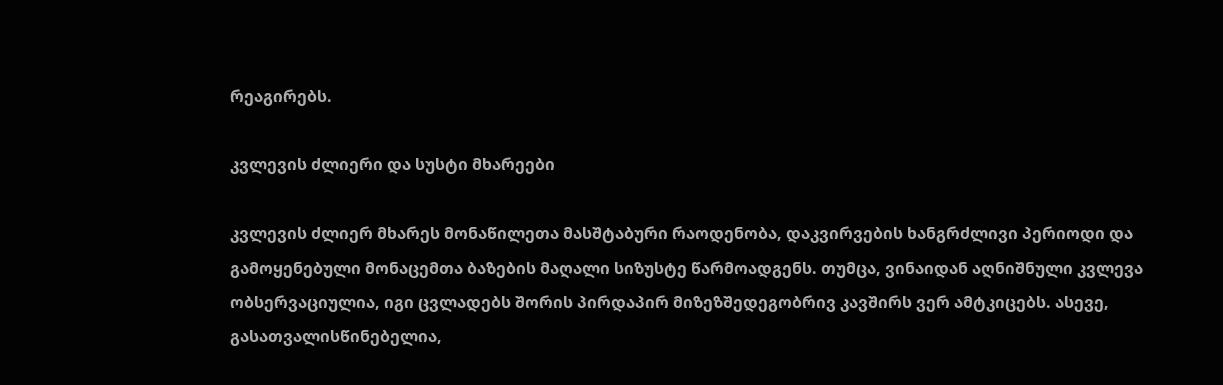რეაგირებს.

კვლევის ძლიერი და სუსტი მხარეები

კვლევის ძლიერ მხარეს მონაწილეთა მასშტაბური რაოდენობა, დაკვირვების ხანგრძლივი პერიოდი და გამოყენებული მონაცემთა ბაზების მაღალი სიზუსტე წარმოადგენს. თუმცა, ვინაიდან აღნიშნული კვლევა ობსერვაციულია, იგი ცვლადებს შორის პირდაპირ მიზეზშედეგობრივ კავშირს ვერ ამტკიცებს. ასევე, გასათვალისწინებელია,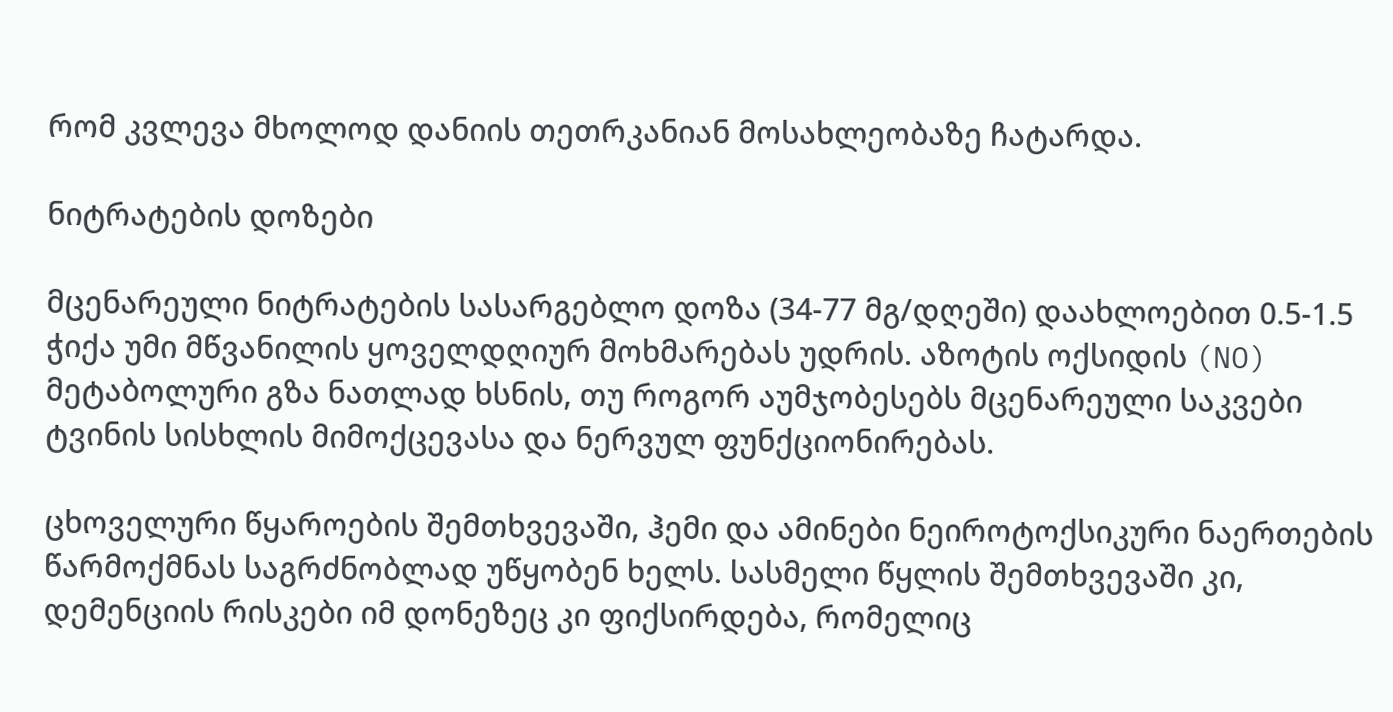რომ კვლევა მხოლოდ დანიის თეთრკანიან მოსახლეობაზე ჩატარდა.

ნიტრატების დოზები

მცენარეული ნიტრატების სასარგებლო დოზა (34-77 მგ/დღეში) დაახლოებით 0.5-1.5 ჭიქა უმი მწვანილის ყოველდღიურ მოხმარებას უდრის. აზოტის ოქსიდის (NO) მეტაბოლური გზა ნათლად ხსნის, თუ როგორ აუმჯობესებს მცენარეული საკვები ტვინის სისხლის მიმოქცევასა და ნერვულ ფუნქციონირებას.

ცხოველური წყაროების შემთხვევაში, ჰემი და ამინები ნეიროტოქსიკური ნაერთების წარმოქმნას საგრძნობლად უწყობენ ხელს. სასმელი წყლის შემთხვევაში კი, დემენციის რისკები იმ დონეზეც კი ფიქსირდება, რომელიც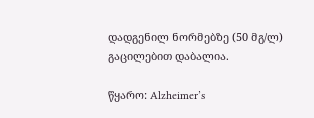დადგენილ ნორმებზე (50 მგ/ლ) გაცილებით დაბალია.

წყარო: Alzheimer’s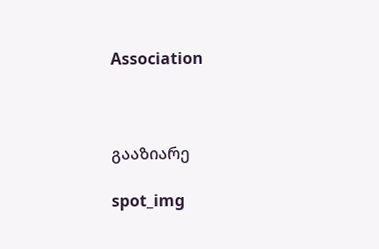Association



გააზიარე

spot_img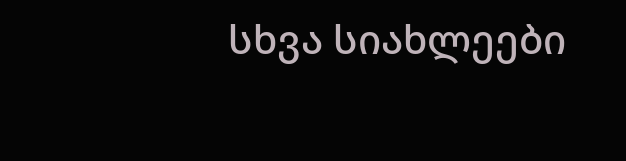სხვა სიახლეები